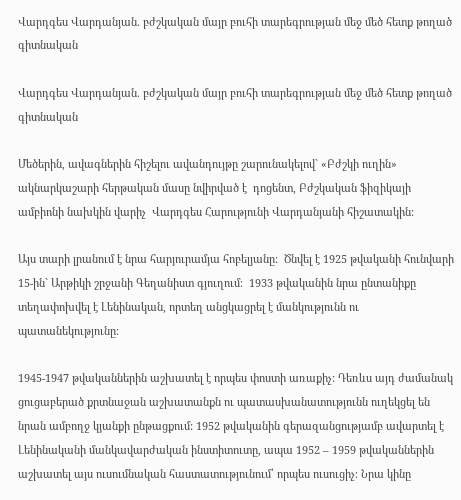Վարդգես Վարդանյան. բժշկական մայր բուհի տարեգրության մեջ մեծ հետք թողած գիտնական

Վարդգես Վարդանյան. բժշկական մայր բուհի տարեգրության մեջ մեծ հետք թողած գիտնական

Մեծերին, ավագներին հիշելու ավանդույթը շարունակելով` «Բժշկի ուղին» ակնարկաշարի հերթական մասը նվիրված է  դոցենտ, Բժշկական ֆիզիկայի ամբիոնի նախկին վարիչ  Վարդգես Հարությունի Վարդանյանի հիշատակին:

Այս տարի լրանում է նրա հարյուրամյա հոբելյանը:  Ծնվել է 1925 թվականի հունվարի 15-ին` Արթիկի շրջանի Գեղանիստ գյուղում։  1933 թվականին նրա ընտանիքը տեղափոխվել է Լենինական, որտեղ անցկացրել է մանկությունն ու պատանեկությունը։

1945-1947 թվականներին աշխատել է որպես փոստի առաքիչ: Դեռևս այդ ժամանակ ցուցաբերած քրտնաջան աշխատանքն ու պատասխանատությունն ուղեկցել են նրան ամբողջ կյանքի ընթացքում: 1952 թվականին գերազանցությամբ ավարտել է Լենինականի մանկավարժական ինստիտուտը, ապա 1952 – 1959 թվականներին աշխատել այս ուսումնական հաստատությունում՝ որպես ուսուցիչ։ Նրա կինը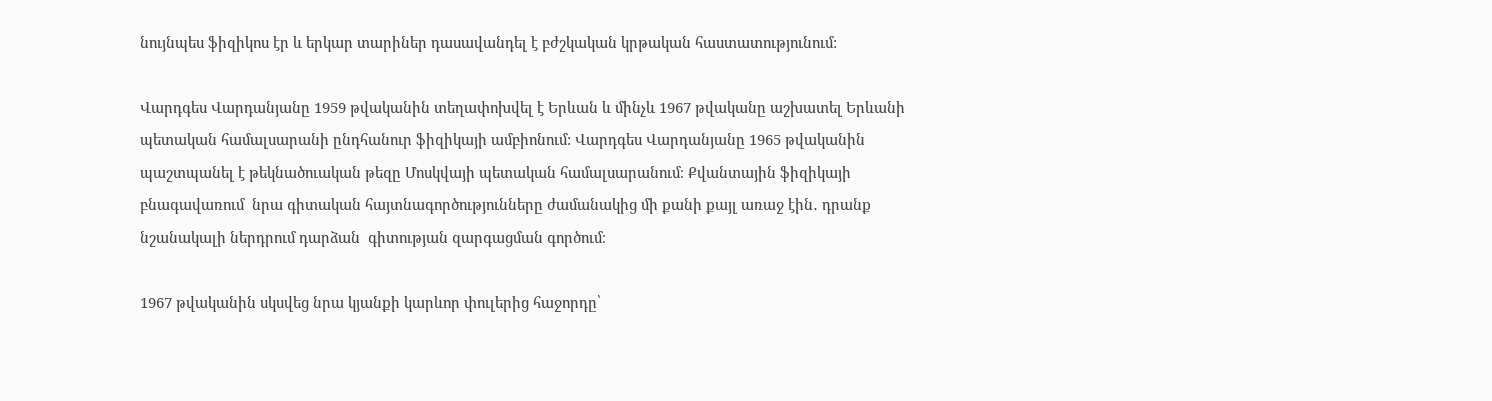նույնպես ֆիզիկոս էր և երկար տարիներ դասավանդել է բժշկական կրթական հաստատությունում:

Վարդգես Վարդանյանը 1959 թվականին տեղափոխվել է Երևան և մինչև 1967 թվականը աշխատել Երևանի պետական համալսարանի ընդհանուր ֆիզիկայի ամբիոնում: Վարդգես Վարդանյանը 1965 թվականին պաշտպանել է թեկնածուական թեզը Մոսկվայի պետական համալսարանում։ Քվանտային ֆիզիկայի բնագավառում  նրա գիտական հայտնագործությունները ժամանակից մի քանի քայլ առաջ էին․ դրանք նշանակալի ներդրում դարձան  գիտության զարգացման գործում։

1967 թվականին սկսվեց նրա կյանքի կարևոր փուլերից հաջորդը՝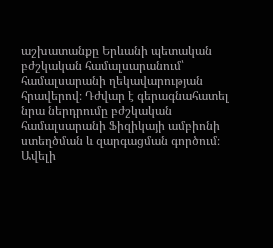աշխատանքը Երևանի պետական բժշկական համալսարանում՝ համալսարանի ղեկավարության հրավերով։ Դժվար է գերագնահատել նրա ներդրումը բժշկական համալսարանի Ֆիզիկայի ամբիոնի ստեղծման և զարգացման գործում։ Ավելի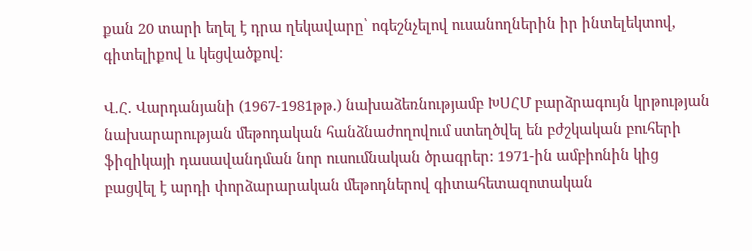քան 20 տարի եղել է դրա ղեկավարը՝ ոգեշնչելով ուսանողներին իր ինտելեկտով, գիտելիքով և կեցվածքով։

Վ.Հ. Վարդանյանի (1967-1981թթ.) նախաձեռնությամբ ԽՍՀՄ բարձրագույն կրթության նախարարության մեթոդական հանձնաժողովում ստեղծվել են բժշկական բուհերի ֆիզիկայի դասավանդման նոր ուսումնական ծրագրեր: 1971-ին ամբիոնին կից բացվել է արդի փորձարարական մեթոդներով գիտահետազոտական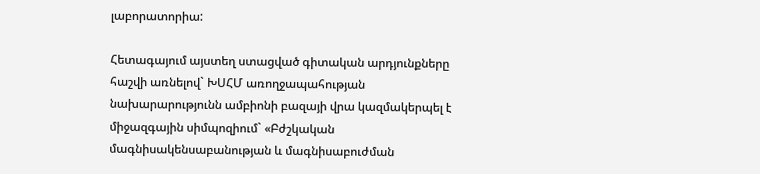լաբորատորիա:

Հետագայում այստեղ ստացված գիտական արդյունքները հաշվի առնելով` ԽՍՀՄ առողջապահության նախարարությունն ամբիոնի բազայի վրա կազմակերպել է միջազգային սիմպոզիում` «Բժշկական մագնիսակենսաբանության և մագնիսաբուժման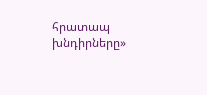հրատապ խնդիրները»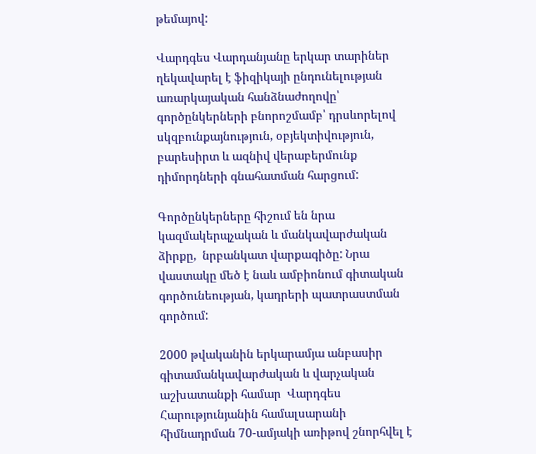թեմայով:

Վարդգես Վարդանյանը երկար տարիներ ղեկավարել է ֆիզիկայի ընդունելության առարկայական հանձնաժողովը՝ գործընկերների բնորոշմամբ՝ դրսևորելով սկզբունքայնություն, օբյեկտիվություն, բարեսիրտ և ազնիվ վերաբերմունք դիմորդների գնահատման հարցում:

Գործընկերները հիշում են նրա կազմակերպչական և մանկավարժական ձիրքը,  նրբանկատ վարքագիծը: Նրա վաստակը մեծ է նաև ամբիոնում գիտական գործունեության, կադրերի պատրաստման գործում:

2000 թվականին երկարամյա անբասիր գիտամանկավարժական և վարչական աշխատանքի համար  Վարդգես Հարությունյանին համալսարանի հիմնադրման 70-ամյակի առիթով շնորհվել է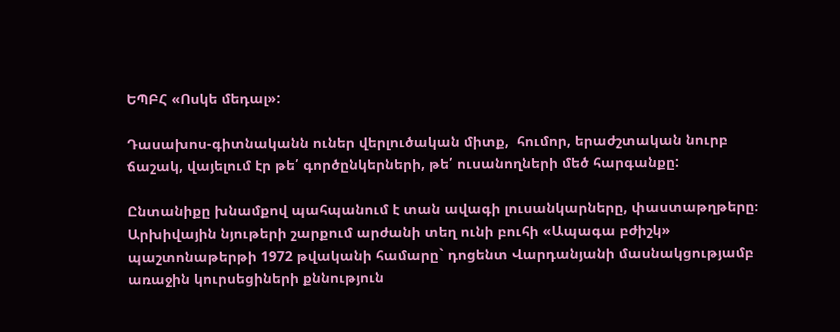ԵՊԲՀ «Ոսկե մեդալ»:

Դասախոս-գիտնականն ուներ վերլուծական միտք,  հումոր, երաժշտական նուրբ ճաշակ, վայելում էր թե՛ գործընկերների, թե՛ ուսանողների մեծ հարգանքը:

Ընտանիքը խնամքով պահպանում է տան ավագի լուսանկարները, փաստաթղթերը։ Արխիվային նյութերի շարքում արժանի տեղ ունի բուհի «Ապագա բժիշկ» պաշտոնաթերթի 1972 թվականի համարը` դոցենտ Վարդանյանի մասնակցությամբ առաջին կուրսեցիների քննություն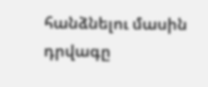հանձնելու մասին դրվագը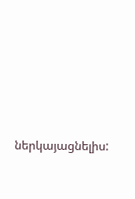ներկայացնելիս: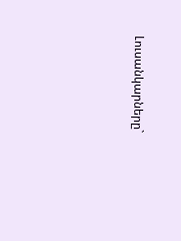Լուսանկարները`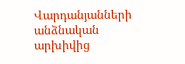Վարդանյանների անձնական արխիվից